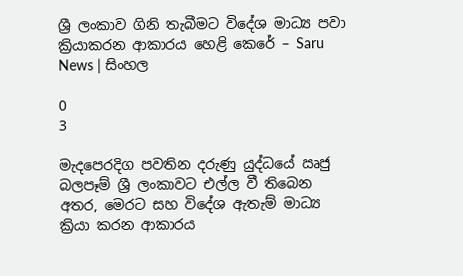ශ්‍රී ලංකාව ගිනි තැබීමට විදේශ මාධ්‍ය පවා ක්‍රියාකරන ආකාරය හෙළි කෙරේ – Saru News | සිංහල

0
3

මැදපෙරදිග පවතින දරුණු යුද්ධයේ ඍජු බලපෑම් ශ්‍රී ලංකාවට එල්ල වී තිබෙන අතර, මෙරට සහ විදේශ ඇතැම් මාධ්‍ය ක්‍රියා කරන ආකාරය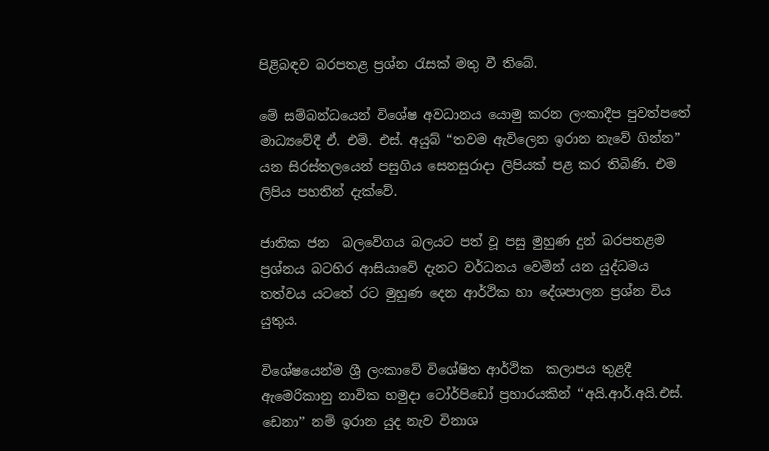පිළිබඳව බරපතළ ප්‍රශ්න රැසක් මතු වී තිබේ.

මේ සම්බන්ධයෙන් විශේෂ අවධානය යොමු කරන ලංකාදීප පුවත්පතේ මාධ්‍යවේදී ඒ. එම්. එස්. අයුබ් “තවම ඇවිලෙන ඉරාන නැවේ ගින්න” යන සිරස්තලයෙන් පසුගිය සෙනසුරාදා ලිපියක් පළ කර තිබිණි. එම ලිපිය පහතින් දැක්වේ.

ජාතික ජන  බලවේගය බලයට පත් වූ පසු මුහුණ දුන් බරපතළම ප්‍රශ්නය බටහිර ආසියාවේ දැනට වර්ධනය වෙමින් යන යුද්ධමය තත්වය යටතේ රට මුහුණ දෙන ආර්ථික හා දේශපාලන ප්‍රශ්න විය යුතුය.

විශේෂයෙන්ම ශ්‍රී ලංකාවේ විශේෂිත ආර්ථික  කලාපය තුළදී ඇමෙරිකානු නාවික හමුදා ටෝර්පිඩෝ ප්‍රහාරයකින් ‘‘අයි.ආර්.අයි.එස්. ඩෙනා’’ නම් ඉරාන යුද නැව විනාශ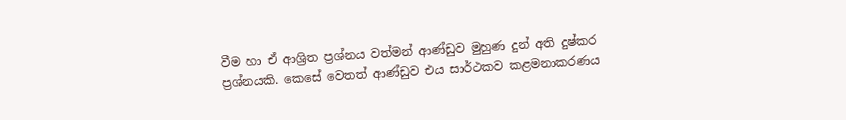වීම හා ඒ ආශ්‍රිත ප්‍රශ්නය වත්මන් ආණ්ඩුව මුහුණ දුන් අති දුෂ්කර ප්‍රශ්නයකි. කෙසේ වෙතත් ආණ්ඩුව එය සාර්ථකව කළමනාකරණය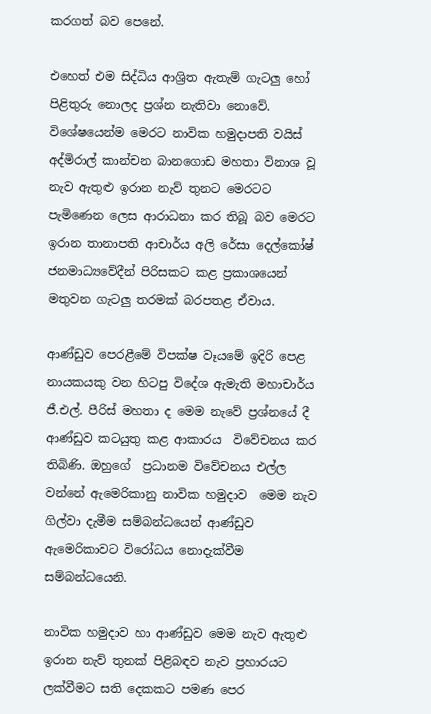කරගත් බව පෙනේ.

එහෙත් එම සිද්ධිය ආශ්‍රිත ඇතැම් ගැටලු හෝ පිළිතුරු නොලද ප්‍රශ්න නැතිවා නොවේ. විශේෂයෙන්ම මෙරට නාවික හමුදාපති වයිස් අද්මිරාල් කාන්චන බානගොඩ මහතා විනාශ වූ නැව ඇතුළු ඉරාන නැව් තුනට මෙරටට පැමිණෙන ලෙස ආරාධනා කර තිබූ බව මෙරට ඉරාන තානාපති ආචාර්ය අලි රේසා දෙල්කෝෂ් ජනමාධ්‍යවේදීන් පිරිසකට කළ ප්‍රකාශයෙන් මතුවන ගැටලු තරමක් බරපතළ ඒවාය.

ආණ්ඩුව පෙරළීමේ විපක්ෂ වෑයමේ ඉදිරි පෙළ නායකයකු වන හිටපු විදේශ ඇමැති මහාචාර්ය ජී.එල්. පීරිස් මහතා ද මෙම නැවේ ප්‍රශ්නයේ දී ආණ්ඩුව කටයුතු කළ ආකාරය  විවේචනය කර තිබිණි. ඔහුගේ  ප්‍රධානම විවේචනය එල්ල වන්නේ ඇමෙරිකානු නාවික හමුදාව  මෙම නැව ගිල්වා දැමීම සම්බන්ධයෙන් ආණ්ඩුව ඇමෙරිකාවට විරෝධය නොදැක්වීම සම්බන්ධයෙනි.

නාවික හමුදාව හා ආණ්ඩුව මෙම නැව ඇතුළු ඉරාන නැව් තුනක් පිළිබඳව නැව ප්‍රහාරයට ලක්වීමට සති දෙකකට පමණ පෙර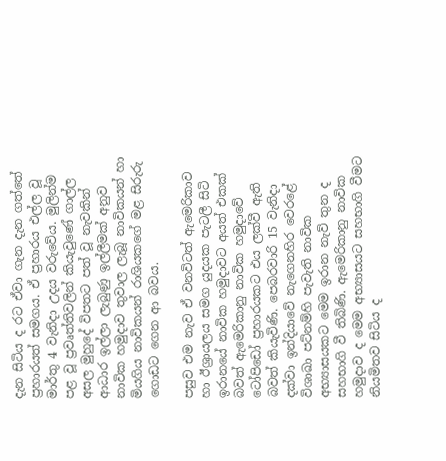දැන සිටිය ද රට ඒවා ගැන දැන ගත්තේ ප්‍රහාරයත් සමගය. ඒ ප්‍රහාරය එල්ල වූ මාර්තු 4 වැනිදා උදය වරුවේය. මුලින්ම පළ වූ ප්‍රවෘත්තිවලින් කියැවුණේ ගාල්ල අසල මුහුදේ විපතට පත් වූ නැවකින් ආධාර ඉල්ලා ලැබුණු ඉල්ලීමක් අනුව නාවික හමුදාව තුවාල ලැබූ නාවිකයන් හා මියගිය නාවිකයන් රාශියකගේ මළ සිරුරු ගොඩට ගෙන ආ බවය.

පසුව එම නැව ඒ වනවිටත් ඇමෙරිකාව හා ඊශ්‍රායලය සමග යුදයක පැටලී සිටි  ඉරානයේ නාවික හමුදාවට අයත් එකක් බවත් ඇමෙරිකානු නාවික හමුදාවේ ටෝපිඩෝ ප්‍රහාරයකට එය ලක්වී ඇති බවත් කියැවිණි. පෙබරවාරි 15 වැනිදා දක්වා ඉන්දියාවේ නැගෙනහිර වෙරළේ විශාඛා පට්නම්හි පැවැති නාවික අභ්‍යාසයකට මෙම ඉරාන නැව් තුන ද සහභාගි වී තිබිණි. ඇමෙරිකානු නාවික හමුදාව ද මෙම අභ්‍යාසයට සහභාගි වීමට නියමිතව සිටිය ද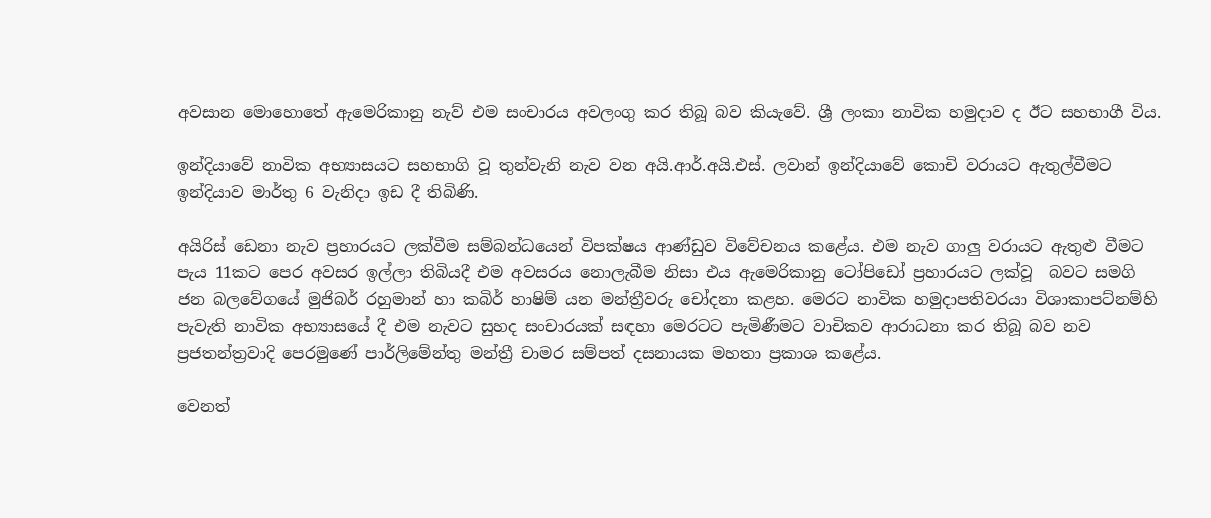අවසාන මොහොතේ ඇමෙරිකානු නැව් එම සංචාරය අවලංගු කර තිබූ බව කියැවේ. ශ්‍රී ලංකා නාවික හමුදාව ද ඊට සහභාගී විය.

ඉන්දියාවේ නාවික අභ්‍යාසයට සහභාගි වූ තුන්වැනි නැව වන අයි.ආර්.අයි.එස්. ලවාන් ඉන්දියාවේ කොචි වරායට ඇතුල්වීමට ඉන්දියාව මාර්තු 6 වැනිදා ඉඩ දී තිබිණි.

අයිරිස් ඩෙනා නැව ප්‍රහාරයට ලක්වීම සම්බන්ධයෙන් විපක්ෂය ආණ්ඩුව විවේචනය කළේය. එම නැව ගාලු වරායට ඇතුළු වීමට පැය 11කට පෙර අවසර ඉල්ලා තිබියදී එම අවසරය නොලැබීම නිසා එය ඇමෙරිකානු ටෝපිඩෝ ප්‍රහාරයට ලක්වූ  බවට සමගි ජන බලවේගයේ මුජිබර් රහුමාන් හා කබිර් හාෂිම් යන මන්ත්‍රීවරු චෝදනා කළහ. මෙරට නාවික හමුදාපතිවරයා විශාකාපට්නම්හි පැවැති නාවික අභ්‍යාසයේ දී එම නැවට සුහද සංචාරයක් සඳහා මෙරටට පැමිණීමට වාචිකව ආරාධනා කර තිබූ බව නව ප්‍රජතන්ත්‍රවාදි පෙරමුණේ පාර්ලිමේන්තු මන්ත්‍රී චාමර සම්පත් දසනායක මහතා ප්‍රකාශ කළේය.

වෙනත්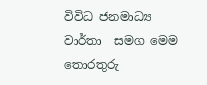විවිධ ජනමාධ්‍ය වාර්තා  සමග මෙම තොරතුරු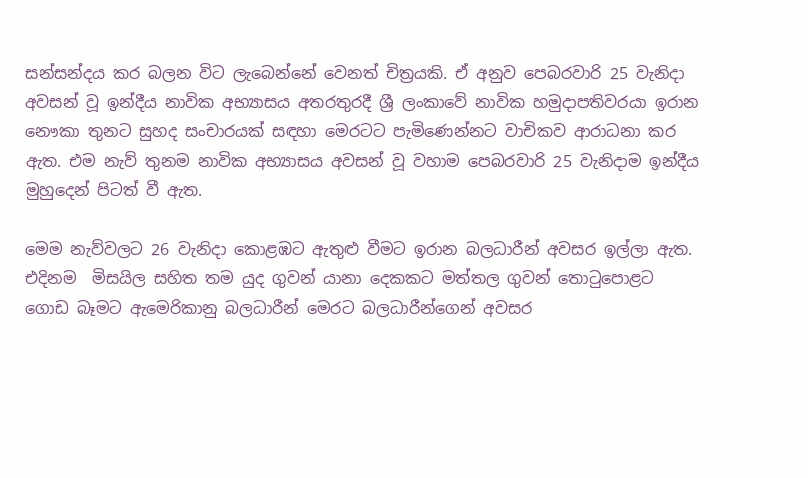සන්සන්දය කර බලන විට ලැබෙන්නේ වෙනත් චිත්‍රයකි. ඒ අනුව පෙබරවාරි 25 වැනිදා අවසන් වූ ඉන්දීය නාවික අභ්‍යාසය අතරතුරදී ශ්‍රී ලංකාවේ නාවික හමුදාපතිවරයා ඉරාන නෞකා තුනට සුහද සංචාරයක් සඳහා මෙරටට පැමිණෙන්නට වාචිකව ආරාධනා කර ඇත. එම නැව් තුනම නාවික අභ්‍යාසය අවසන් වූ වහාම පෙබරවාරි 25 වැනිදාම ඉන්දීය මුහුදෙන් පිටත් වී ඇත.

මෙම නැව්වලට 26 වැනිදා කොළඹට ඇතුළු වීමට ඉරාන බලධාරීන් අවසර ඉල්ලා ඇත. එදිනම  මිසයිල සහිත තම යුද ගුවන් යානා දෙකකට මත්තල ගුවන් තොටුපොළට ගොඩ බෑමට ඇමෙරිකානු බලධාරීන් මෙරට බලධාරීන්ගෙන් අවසර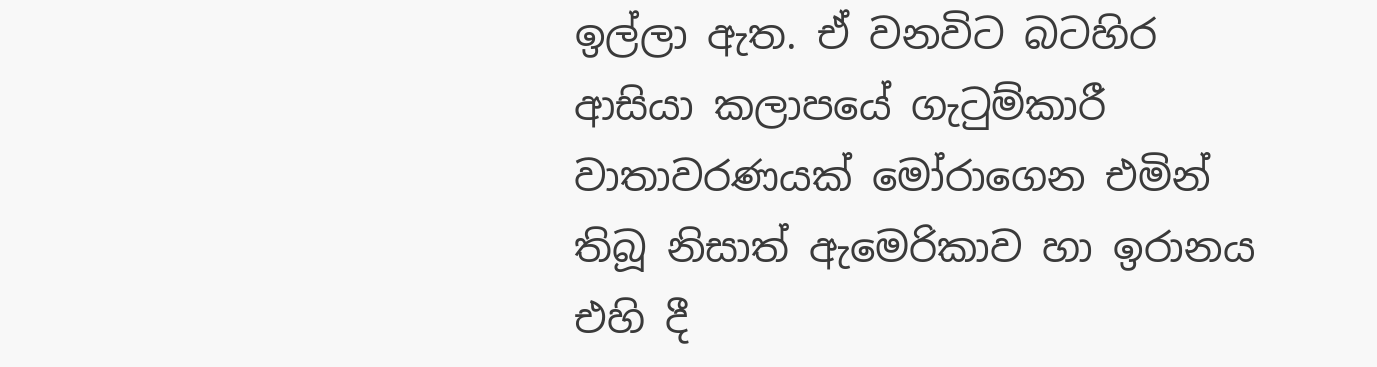ඉල්ලා ඇත. ඒ වනවිට බටහිර ආසියා කලාපයේ ගැටුම්කාරී වාතාවරණයක් මෝරාගෙන එමින් තිබූ නිසාත් ඇමෙරිකාව හා ඉරානය එහි දී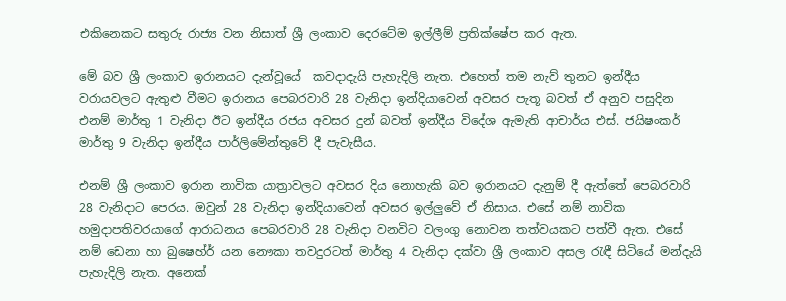එකිනෙකට සතුරු රාජ්‍ය වන නිසාත් ශ්‍රී ලංකාව දෙරටේම ඉල්ලීම් ප්‍රතික්ෂේප කර ඇත.

මේ බව ශ්‍රී ලංකාව ඉරානයට දැන්වූයේ  කවදාදැයි පැහැදිලි නැත. එහෙත් තම නැව් තුනට ඉන්දීය වරායවලට ඇතුළු වීමට ඉරානය පෙබරවාරි 28 වැනිදා ඉන්දියාවෙන් අවසර පැතූ බවත් ඒ අනුව පසුදින  එනම් මාර්තු 1 වැනිදා ඊට ඉන්දීය රජය අවසර දුන් බවත් ඉන්දීය විදේශ ඇමැති ආචාර්ය එස්. ජයිෂංකර් මාර්තු 9 වැනිදා ඉන්දීය පාර්ලිමේන්තුවේ දී පැවැසීය.

එනම් ශ්‍රී ලංකාව ඉරාන නාවික යාත්‍රාවලට අවසර දිය නොහැකි බව ඉරානයට දැනුම් දී ඇත්තේ පෙබරවාරි 28 වැනිදාට පෙරය. ඔවුන් 28 වැනිදා ඉන්දියාවෙන් අවසර ඉල්ලුවේ ඒ නිසාය. එසේ නම් නාවික හමුදාපතිවරයාගේ ආරාධනය පෙබරවාරි 28 වැනිදා වනවිට වලංගු නොවන තත්වයකට පත්වී ඇත. එසේ නම් ඩෙනා හා බුෂෙහ්ර් යන නෞකා තවදුරටත් මාර්තු 4 වැනිදා දක්වා ශ්‍රී ලංකාව අසල රැඳී සිටියේ මන්දැයි පැහැදිලි නැත. අනෙක්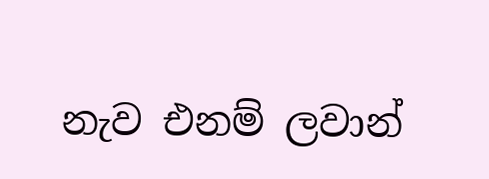නැව එනම් ලවාන්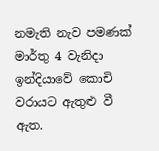නමැති නැව පමණක් මාර්තු 4 වැනිදා ඉන්දියාවේ කොචි වරායට ඇතුළු වී ඇත.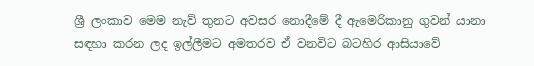ශ්‍රී ලංකාව මෙම නැව් තුනට අවසර නොදීමේ දී ඇමෙරිකානු ගුවන් යානා සඳහා කරන ලද ඉල්ලීමට අමතරව ඒ වනවිට බටහිර ආසියාවේ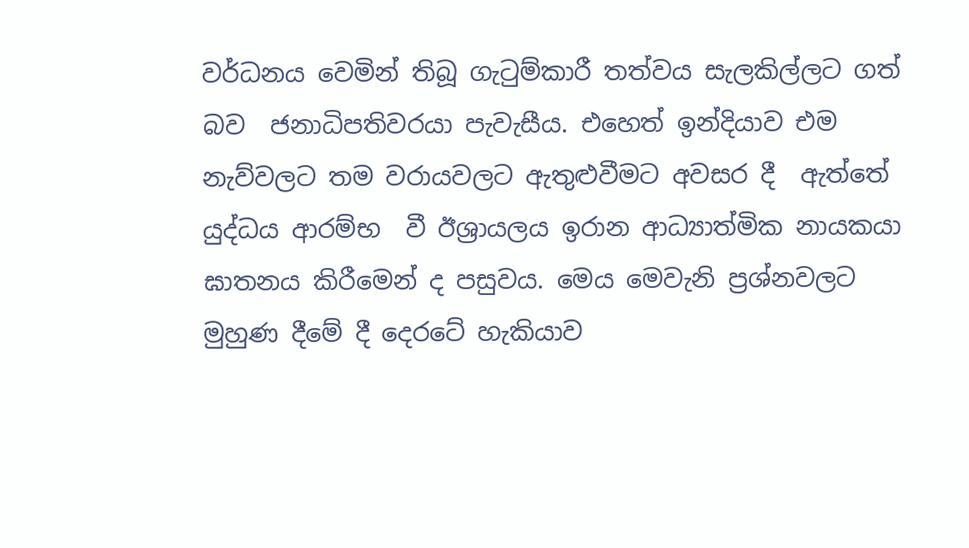වර්ධනය වෙමින් තිබූ ගැටුම්කාරී තත්වය සැලකිල්ලට ගත් බව  ජනාධිපතිවරයා පැවැසීය. එහෙත් ඉන්දියාව එම නැව්වලට තම වරායවලට ඇතුළුවීමට අවසර දී  ඇත්තේ යුද්ධය ආරම්භ  වී ඊශ්‍රායලය ඉරාන ආධ්‍යාත්මික නායකයා ඝාතනය කිරීමෙන් ද පසුවය. මෙය මෙවැනි ප්‍රශ්නවලට මුහුණ දීමේ දී දෙරටේ හැකියාව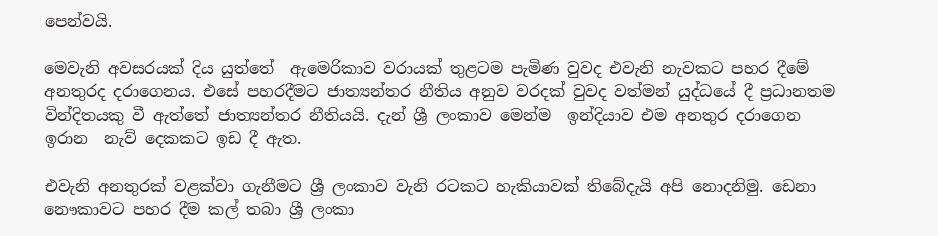පෙන්වයි.

මෙවැනි අවසරයක් දිය යුත්තේ  ඇමෙරිකාව වරායක් තුළටම පැමිණ වුවද එවැනි නැවකට පහර දීමේ අනතුරද දරාගෙනය. එසේ පහරදීමට ජාත්‍යන්තර නීතිය අනුව වරදක් වුවද වත්මන් යුද්ධයේ දී ප්‍රධානතම වින්දිතයකු වී ඇත්තේ ජාත්‍යන්තර නීතියයි. දැන් ශ්‍රී ලංකාව මෙන්ම  ඉන්දියාව එම අනතුර දරාගෙන  ඉරාන  නැව් දෙකකට ඉඩ දී ඇත.

එවැනි අනතුරක් වළක්වා ගැනීමට ශ්‍රී ලංකාව වැනි රටකට හැකියාවක් තිබේදැයි අපි නොදනිමු. ඩෙනා නෞකාවට පහර දීම කල් තබා ශ්‍රී ලංකා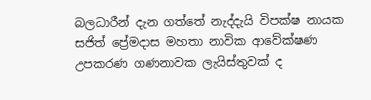බලධාරීන් දැන ගත්තේ නැද්දැයි විපක්ෂ නායක සජිත් ප්‍රේමදාස මහතා නාවික ආවේක්ෂණ උපකරණ ගණනාවක ලැයිස්තුවක් ද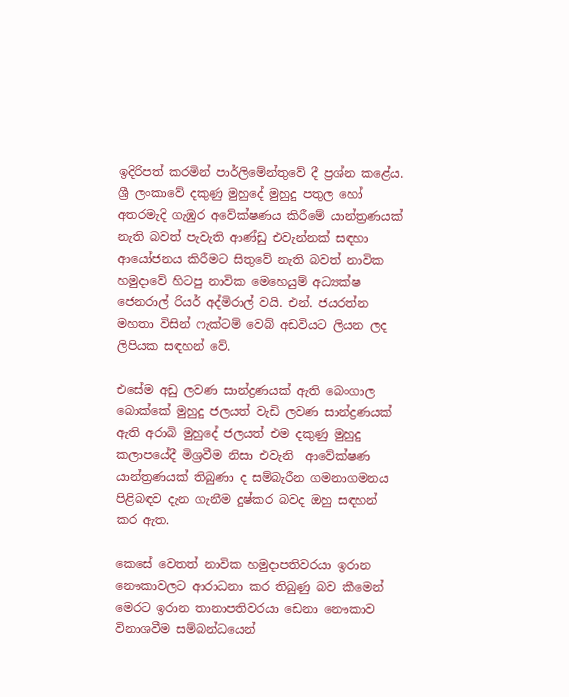ඉදිරිපත් කරමින් පාර්ලිමේන්තුවේ දී ප්‍රශ්න කළේය. ශ්‍රී ලංකාවේ දකුණු මුහුදේ මුහුදු පතුල හෝ අතරමැදි ගැඹුර අවේක්ෂණය කිරීමේ යාන්ත්‍රණයක් නැති බවත් පැවැති ආණ්ඩු එවැන්නක් සඳහා ආයෝජනය කිරීමට සිතුවේ නැති බවත් නාවික හමුදාවේ හිටපු නාවික මෙහෙයුම් අධ්‍යක්ෂ ජෙනරාල් රියර් අද්මිරාල් වයි. එන්. ජයරත්න මහතා විසින් ෆැක්ටම් වෙබ් අඩවියට ලියන ලද ලිපියක සඳහන් වේ.

එසේම අඩු ලවණ සාන්ද්‍රණයක් ඇති බෙංගාල බොක්කේ මුහුදු ජලයත් වැඩි ලවණ සාන්ද්‍රණයක් ඇති අරාබි මුහුදේ ජලයත් එම දකුණු මුහුදු කලාපයේදී මිශ්‍රවීම නිසා එවැනි  ආවේක්ෂණ යාන්ත්‍රණයක් තිබුණා ද සම්බැරීන ගමනාගමනය පිළිබඳව දැන ගැනීම දුෂ්කර බවද ඔහු සඳහන් කර ඇත.

කෙසේ වෙතත් නාවික හමුදාපතිවරයා ඉරාන නෞකාවලට ආරාධනා කර තිබුණු බව කීමෙන් මෙරට ඉරාන තානාපතිවරයා ඩෙනා නෞකාව විනාශවීම සම්බන්ධයෙන්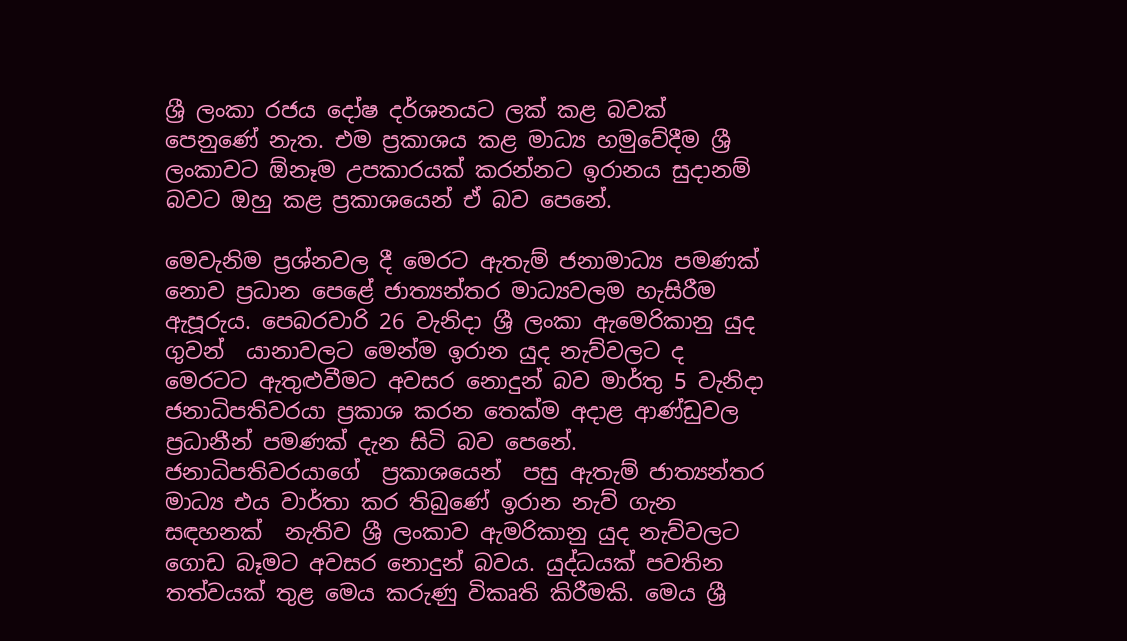ශ්‍රී ලංකා රජය දෝෂ දර්ශනයට ලක් කළ බවක් පෙනුණේ නැත. එම ප්‍රකාශය කළ මාධ්‍ය හමුවේදීම ශ්‍රී ලංකාවට ඕනෑම උපකාරයක් කරන්නට ඉරානය සුදානම්  බවට ඔහු කළ ප්‍රකාශයෙන් ඒ බව පෙනේ.

මෙවැනිම ප්‍රශ්නවල දී මෙරට ඇතැම් ජනාමාධ්‍ය පමණක් නොව ප්‍රධාන පෙළේ ජාත්‍යන්තර මාධ්‍යවලම හැසිරීම ඇපූරුය. පෙබරවාරි 26 වැනිදා ශ්‍රී ලංකා ඇමෙරිකානු යුද ගුවන්  යානාවලට මෙන්ම ඉරාන යුද නැව්වලට ද මෙරටට ඇතුළුවීමට අවසර නොදුන් බව මාර්තු 5 වැනිදා ජනාධිපතිවරයා ප්‍රකාශ කරන තෙක්ම අදාළ ආණ්ඩුවල ප්‍රධානීන් පමණක් දැන සිටි බව පෙනේ. ජනාධිපතිවරයාගේ  ප්‍රකාශයෙන්  පසු ඇතැම් ජාත්‍යන්තර මාධ්‍ය එය වාර්තා කර තිබුණේ ඉරාන නැව් ගැන සඳහනක්  නැතිව ශ්‍රී ලංකාව ඇමරිකානු යුද නැව්වලට ගොඩ බෑමට අවසර නොදුන් බවය. යුද්ධයක් පවතින තත්වයක් තුළ මෙය කරුණු විකෘති කිරීමකි. මෙය ශ්‍රී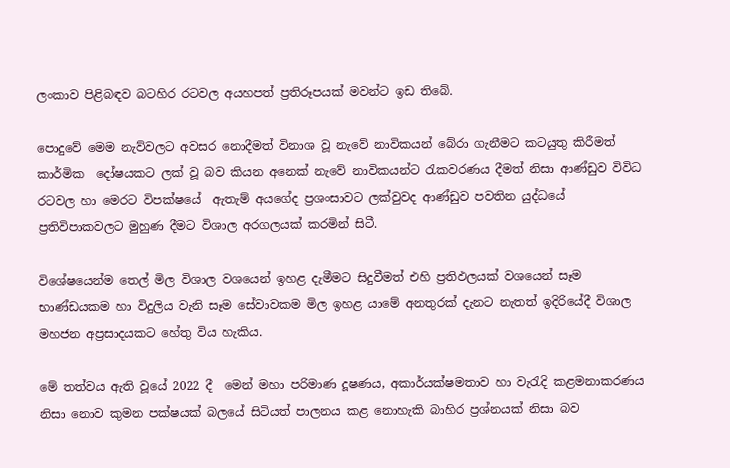ලංකාව පිළිබඳව බටහිර රටවල අයහපත් ප්‍රතිරූපයක් මවන්ට ඉඩ තිබේ.

පොදුවේ මෙම නැව්වලට අවසර නොදීමත් විනාශ වූ නැවේ නාවිකයන් බේරා ගැනීමට කටයුතු කිරීමත් කාර්මික  දෝෂයකට ලක් වූ බව කියන අනෙක් නැවේ නාවිකයන්ට රැකවරණය දීමත් නිසා ආණ්ඩුව විවිධ රටවල හා මෙරට විපක්ෂයේ  ඇතැම් අයගේද ප්‍රශංසාවට ලක්වුවද ආණ්ඩුව පවතින යුද්ධයේ ප්‍රතිවිපාකවලට මුහුණ දීමට විශාල අරගලයක් කරමින් සිටී.

විශේෂයෙන්ම තෙල් මිල විශාල වශයෙන් ඉහළ දැමීමට සිදුවීමත් එහි ප්‍රතිඵලයක් වශයෙන් සෑම භාණ්ඩයකම හා විදුලිය වැනි සෑම සේවාවකම මිල ඉහළ යාමේ අනතුරක් දැනට නැතත් ඉදිරියේදී විශාල මහජන අප්‍රසාදයකට හේතු විය හැකිය.

මේ තත්වය ඇති වූයේ 2022 දී  මෙන් මහා පරිමාණ දූෂණය, අකාර්යක්ෂමතාව හා වැරැදි කළමනාකරණය නිසා නොව කුමන පක්ෂයක් බලයේ සිටියත් පාලනය කළ නොහැකි බාහිර ප්‍රශ්නයක් නිසා බව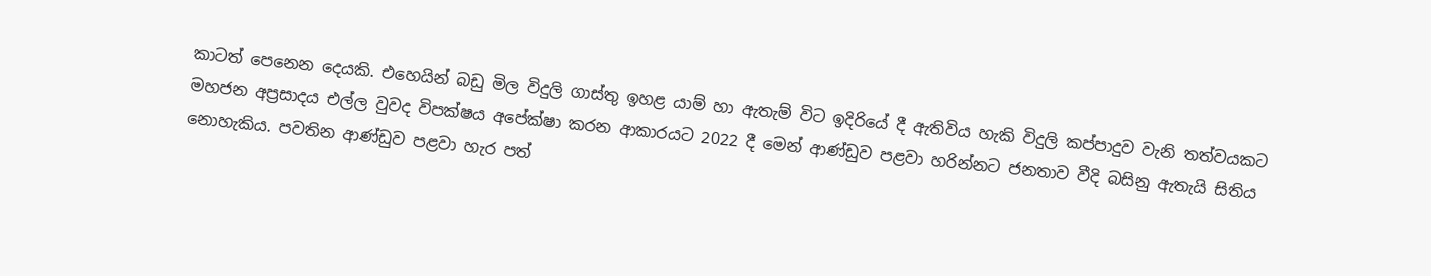කාටත් පෙනෙන දෙයකි. එහෙයින් බඩු මිල විදුලි ගාස්තු ඉහළ යාම් හා ඇතැම් විට ඉදිරියේ දී ඇතිවිය හැකි විදුලි කප්පාදුව වැනි තත්වයකට මහජන අප්‍රසාදය එල්ල වුවද විපක්ෂය අපේක්ෂා කරන ආකාරයට 2022 දී මෙන් ආණ්ඩුව පළවා හරින්නට ජනතාව වීදි බසිනු ඇතැයි සිතිය නොහැකිය. පවතින ආණ්ඩුව පළවා හැර පත්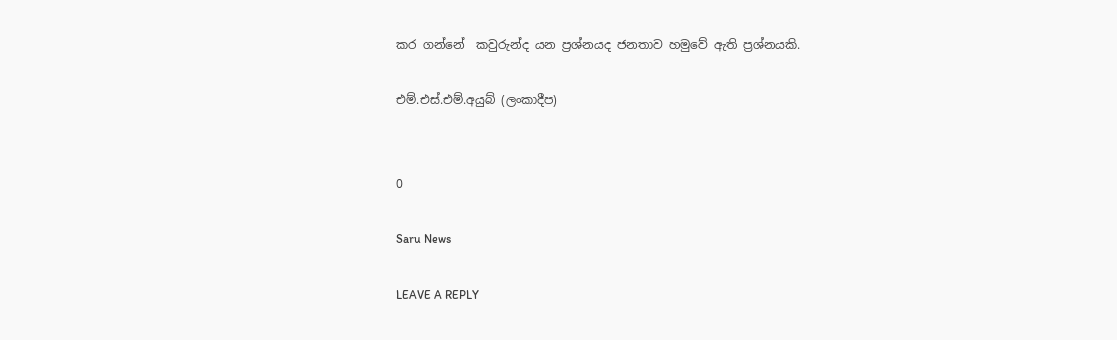කර ගන්නේ  කවුරුන්ද යන ප්‍රශ්නයද ජනතාව හමුවේ ඇති ප්‍රශ්නයකි.

එම්.එස්.එම්.අයුබ් (ලංකාදීප)


0

Saru News

LEAVE A REPLY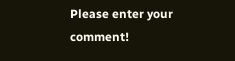Please enter your comment!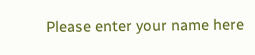Please enter your name here